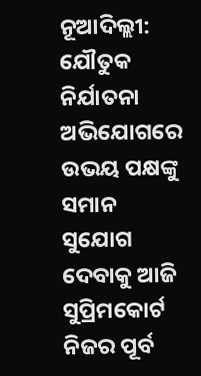ନୂଆଦିଲ୍ଲୀ: ଯୌତୁକ ନିର୍ଯାତନା ଅଭିଯୋଗରେ ଉଭୟ ପକ୍ଷଙ୍କୁ ସମାନ ସୁଯୋଗ ଦେବାକୁ ଆଜି ସୁପ୍ରିମକୋର୍ଟ ନିଜର ପୂର୍ବ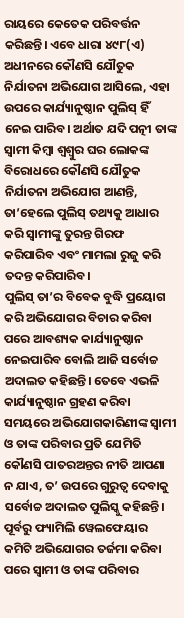ରାୟରେ କେତେକ ପରିବର୍ତ୍ତନ କରିଛନ୍ତି। ଏବେ ଧାରା ୪୯୮(ଏ) ଅଧୀନରେ କୌଣସି ଯୌତୁକ ନିର୍ଯାତନା ଅଭିଯୋଗ ଆସିଲେ, ଏହା ଉପରେ କାର୍ଯ୍ୟାନୁଷ୍ଠାନ ପୁଲିସ୍ ହିଁ ନେଇ ପାରିବ। ଅର୍ଥାତ ଯଦି ପତ୍ନୀ ତାଙ୍କ ସ୍ୱାମୀ କିମ୍ବା ଶ୍ୱଶ୍ୱୁର ଘର ଲୋକଙ୍କ ବିରୋଧରେ କୌଣସି ଯୌତୁକ ନିର୍ଯାତନା ଅଭିଯୋଗ ଆଣନ୍ତି, ତା’ହେଲେ ପୁଲିସ୍ ତଥ୍ୟକୁ ଆଧାର କରି ସ୍ୱାମୀଙ୍କୁ ତୁରନ୍ତ ଗିରଫ କରିପାରିବ ଏବଂ ମାମଲା ରୁଜୁ କରି ତଦନ୍ତ କରିପାରିବ।
ପୁଲିସ୍ ତା’ର ବିବେକ ବୁଦ୍ଧି ପ୍ରୟୋଗ କରି ଅଭିଯୋଗର ବିଚାର କରିବା ପରେ ଆବଶ୍ୟକ କାର୍ଯ୍ୟାନୁଷ୍ଠାନ ନେଇପାରିବ ବୋଲି ଆଜି ସର୍ବୋଚ୍ଚ ଅଦାଲତ କହିଛନ୍ତି। ତେବେ ଏଭଳି କାର୍ଯ୍ୟାନୁଷ୍ଠାନ ଗ୍ରହଣ କରିବା ସମୟରେ ଅଭିଯୋଗକାରିଣୀଙ୍କ ସ୍ୱାମୀ ଓ ତାଙ୍କ ପରିବାର ପ୍ରତି ଯେମିତି କୌଣସି ପାତରଅନ୍ତର ନୀତି ଆପଣା ନ ଯାଏ, ତ’ ଉପରେ ଗୁରୁତ୍ୱ ଦେବାକୁ ସର୍ବୋଚ୍ଚ ଅଦାଲତ ପୁଲିସ୍କୁ କହିଛନ୍ତି।
ପୂର୍ବରୁ ଫ୍ୟାମିଲି ୱେଲଫେୟାର କମିଟି ଅଭିଯୋଗର ତର୍ଜମା କରିବା ପରେ ସ୍ୱାମୀ ଓ ତାଙ୍କ ପରିବାର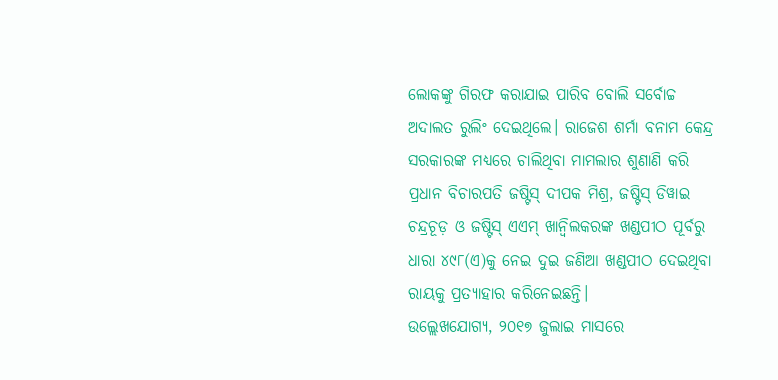ଲୋକଙ୍କୁ ଗିରଫ କରାଯାଇ ପାରିବ ବୋଲି ସର୍ବୋଚ୍ଚ ଅଦାଲତ ରୁଲିଂ ଦେଇଥିଲେ। ରାଜେଶ ଶର୍ମା ବନାମ କେନ୍ଦ୍ର ସରକାରଙ୍କ ମଧ୍ୟରେ ଚାଲିଥିବା ମାମଲାର ଶୁଣାଣି କରି ପ୍ରଧାନ ବିଚାରପତି ଜଷ୍ଟିସ୍ ଦୀପକ ମିଶ୍ର, ଜଷ୍ଟିସ୍ ଡିୱାଇ ଚନ୍ଦ୍ରଚୂଡ଼ ଓ ଜଷ୍ଟିସ୍ ଏଏମ୍ ଖାନ୍ୱିଲକରଙ୍କ ଖଣ୍ଡପୀଠ ପୂର୍ବରୁ ଧାରା ୪୯୮(ଏ)କୁ ନେଇ ଦୁଇ ଜଣିଆ ଖଣ୍ଡପୀଠ ଦେଇଥିବା ରାୟକୁ ପ୍ରତ୍ୟାହାର କରିନେଇଛନ୍ତି।
ଉଲ୍ଲେଖଯୋଗ୍ୟ, ୨୦୧୭ ଜୁଲାଇ ମାସରେ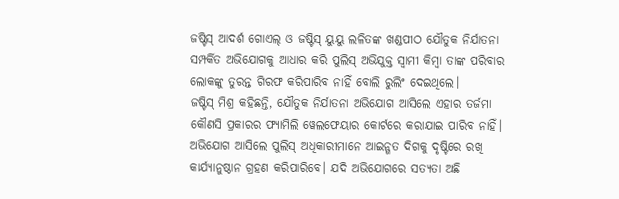ଜଷ୍ଟିସ୍ ଆଦର୍ଶ ଗୋଏଲ୍ ଓ ଜଷ୍ଟିସ୍ ୟୁୟୁ ଲଳିତଙ୍କ ଖଣ୍ଡପୀଠ ଯୌତୁକ ନିର୍ଯାତନା ସମ୍ପର୍କିତ ଅଭିଯୋଗକୁ ଆଧାର କରି ପୁଲିସ୍ ଅଭିଯୁକ୍ତ ସ୍ୱାମୀ କିମ୍ବା ତାଙ୍କ ପରିବାର ଲୋକଙ୍କୁ ତୁରନ୍ତ ଗିରଫ କରିପାରିବ ନାହିଁ ବୋଲି ରୁଲିଂ ଦେଇଥିଲେ।
ଜଷ୍ଟିସ୍ ମିଶ୍ର କହିଛନ୍ତି, ଯୌତୁକ ନିର୍ଯାତନା ଅଭିଯୋଗ ଆସିଲେ ଏହାର ତର୍ଜମା କୌଣସି ପ୍ରକାରର ଫ୍ୟାମିଲି ୱେଲଫେୟାର କୋର୍ଟରେ କରାଯାଇ ପାରିବ ନାହିଁ। ଅଭିଯୋଗ ଆସିଲେ ପୁଲିସ୍ ଅଧିକାରୀମାନେ ଆଇନ୍ଗତ ଦିଗକୁ ଦୃଷ୍ଟିରେ ରଖି କାର୍ଯ୍ୟାନୁଷ୍ଠାନ ଗ୍ରହଣ କରିପାରିବେ। ଯଦି ଅଭିଯୋଗରେ ସତ୍ୟତା ଅଛି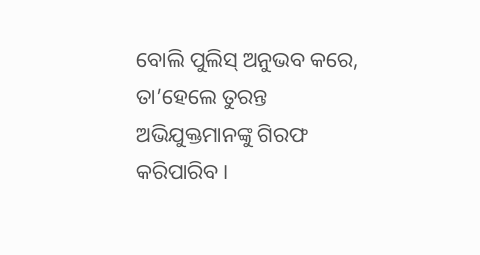ବୋଲି ପୁଲିସ୍ ଅନୁଭବ କରେ, ତା’ହେଲେ ତୁରନ୍ତ ଅଭିଯୁକ୍ତମାନଙ୍କୁ ଗିରଫ କରିପାରିବ।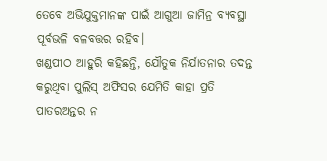ତେବେ ଅଭିଯୁକ୍ତମାନଙ୍କ ପାଇଁ ଆଗୁଆ ଜାମିନ୍ର ବ୍ୟବସ୍ଥା ପୂର୍ବଭଳି ବଳବତ୍ତର ରହିବ।
ଖଣ୍ଡପୀଠ ଆହୁରି କହିଛନ୍ତି, ଯୌତୁକ ନିର୍ଯାତନାର ତଦନ୍ତ କରୁଥିବା ପୁଲିସ୍ ଅଫିସର ଯେମିତି କାହା ପ୍ରତି ପାତରଅନ୍ତର ନ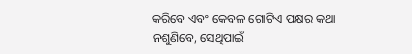କରିବେ ଏବଂ କେବଳ ଗୋଟିଏ ପକ୍ଷର କଥା ନଶୁଣିବେ, ସେଥିପାଇଁ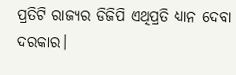ପ୍ରତିଟି ରାଜ୍ୟର ଡିଜିପି ଏଥିପ୍ରତି ଧ୍ୟାନ ଦେବା ଦରକାର।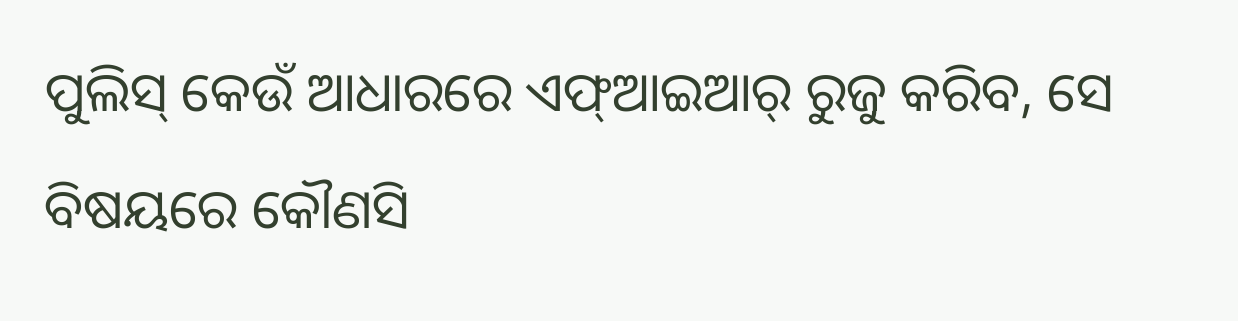ପୁଲିସ୍ କେଉଁ ଆଧାରରେ ଏଫ୍ଆଇଆର୍ ରୁଜୁ କରିବ, ସେ ବିଷୟରେ କୌଣସି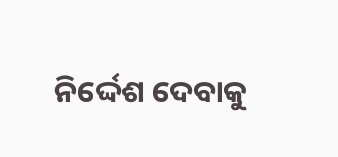ନିର୍ଦ୍ଦେଶ ଦେବାକୁ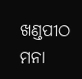ଖଣ୍ଡପୀଠ ମନା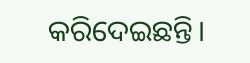କରିଦେଇଛନ୍ତି।